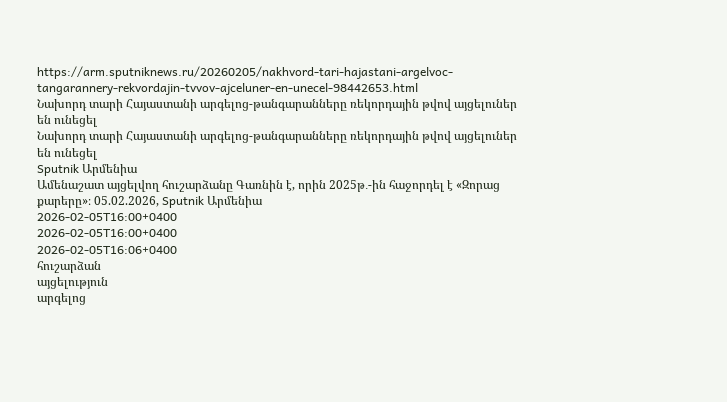https://arm.sputniknews.ru/20260205/nakhvord-tari-hajastani-argelvoc-tangarannery-rekvordajin-tvvov-ajceluner-en-unecel-98442653.html
Նախորդ տարի Հայաստանի արգելոց-թանգարանները ռեկորդային թվով այցելուներ են ունեցել
Նախորդ տարի Հայաստանի արգելոց-թանգարանները ռեկորդային թվով այցելուներ են ունեցել
Sputnik Արմենիա
Ամենաշատ այցելվող հուշարձանը Գառնին է, որին 2025թ․-ին հաջորդել է «Զորաց քարերը»։ 05.02.2026, Sputnik Արմենիա
2026-02-05T16:00+0400
2026-02-05T16:00+0400
2026-02-05T16:06+0400
հուշարձան
այցելություն
արգելոց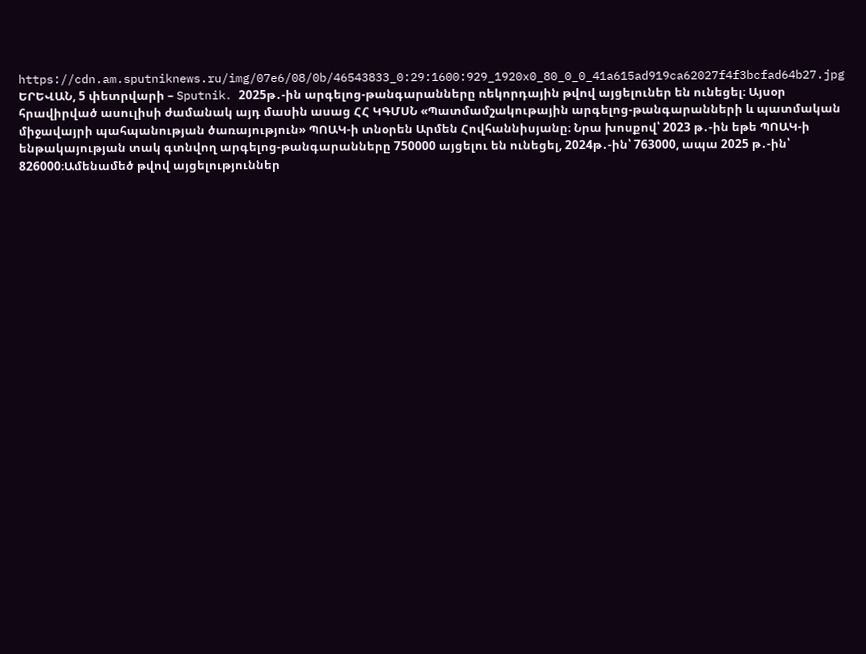https://cdn.am.sputniknews.ru/img/07e6/08/0b/46543833_0:29:1600:929_1920x0_80_0_0_41a615ad919ca62027f4f3bcfad64b27.jpg
ԵՐԵՎԱՆ, 5 փետրվարի – Sputnik․ 2025թ․-ին արգելոց-թանգարանները ռեկորդային թվով այցելուներ են ունեցել։ Այսօր հրավիրված ասուլիսի ժամանակ այդ մասին ասաց ՀՀ ԿԳՄՍՆ «Պատմամշակութային արգելոց-թանգարանների և պատմական միջավայրի պահպանության ծառայություն» ՊՈԱԿ-ի տնօրեն Արմեն Հովհաննիսյանը։ Նրա խոսքով՝ 2023 թ․-ին եթե ՊՈԱԿ-ի ենթակայության տակ գտնվող արգելոց-թանգարանները 750000 այցելու են ունեցել, 2024թ․-ին՝ 763000, ապա 2025 թ․-ին՝ 826000։Ամենամեծ թվով այցելություններ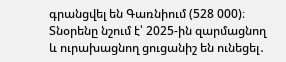գրանցվել են Գառնիում (528 000)։ Տնօրենը նշում է՝ 2025-ին զարմացնող և ուրախացնող ցուցանիշ են ունեցել․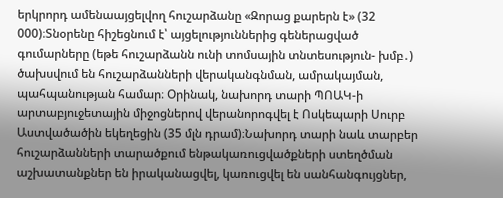երկրորդ ամենաայցելվող հուշարձանը «Զորաց քարերն է» (32 000)։Տնօրենը հիշեցնում է՝ այցելություններից գեներացված գումարները (եթե հուշարձանն ունի տոմսային տնտեսություն- խմբ․) ծախսվում են հուշարձանների վերականգնման, ամրակայման, պահպանության համար։ Օրինակ, նախորդ տարի ՊՈԱԿ-ի արտաբյուջետային միջոցներով վերանորոգվել է Ոսկեպարի Սուրբ Աստվածածին եկեղեցին (35 մլն դրամ)։Նախորդ տարի նաև տարբեր հուշարձանների տարածքում ենթակառուցվածքների ստեղծման աշխատանքներ են իրականացվել, կառուցվել են սանհանգույցներ,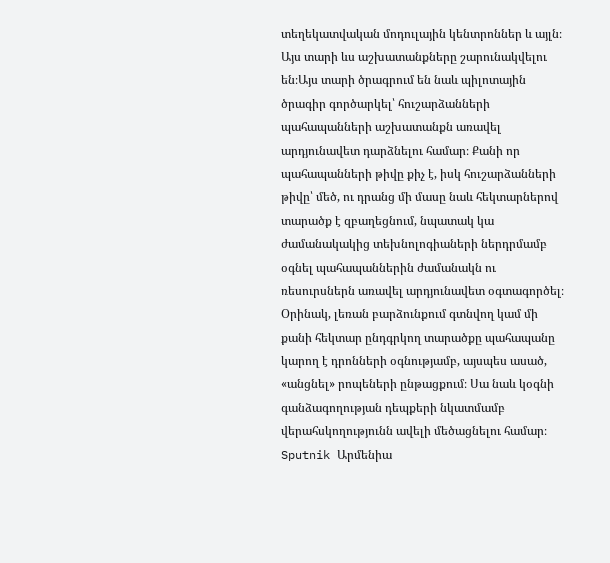տեղեկատվական մոդուլային կենտրոններ և այլն։ Այս տարի ևս աշխատանքները շարունակվելու են։Այս տարի ծրագրում են նաև պիլոտային ծրագիր գործարկել՝ հուշարձանների պահապանների աշխատանքն առավել արդյունավետ դարձնելու համար։ Քանի որ պահապանների թիվը քիչ է, իսկ հուշարձանների թիվը՝ մեծ, ու դրանց մի մասը նաև հեկտարներով տարածք է զբաղեցնում, նպատակ կա ժամանակակից տեխնոլոգիաների ներդրմամբ օգնել պահապաններին ժամանակն ու ռեսուրսներն առավել արդյունավետ օգտագործել։ Օրինակ, լեռան բարձունքում գտնվող կամ մի քանի հեկտար ընդգրկող տարածքը պահապանը կարող է դրոնների օգնությամբ, այսպես ասած, «անցնել» րոպեների ընթացքում։ Սա նաև կօգնի գանձագողության դեպքերի նկատմամբ վերահսկողությունն ավելի մեծացնելու համար։
Sputnik Արմենիա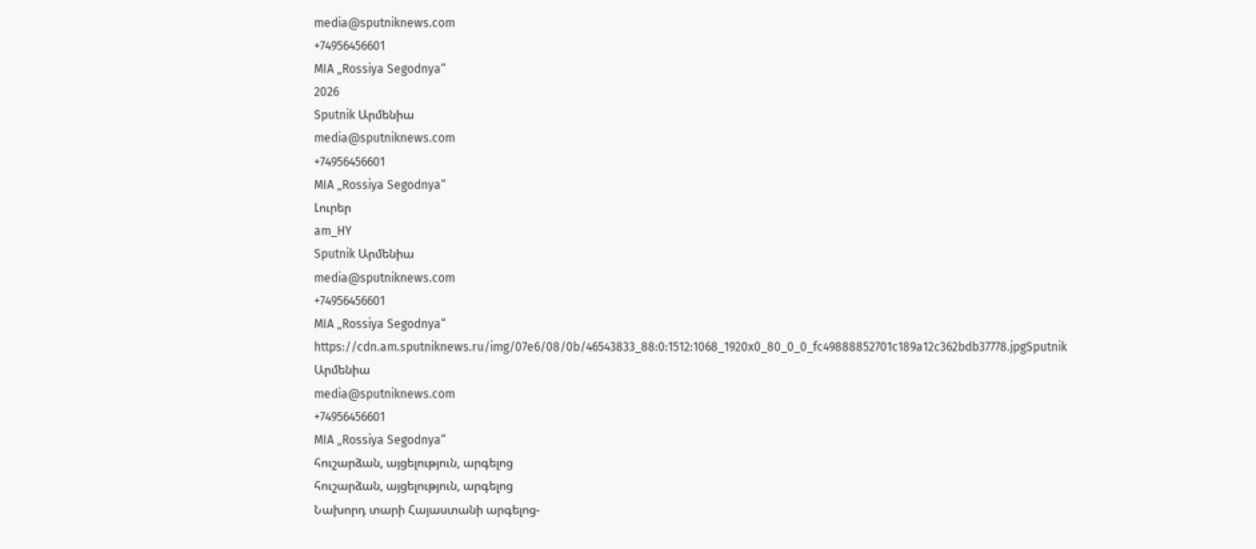media@sputniknews.com
+74956456601
MIA „Rossiya Segodnya“
2026
Sputnik Արմենիա
media@sputniknews.com
+74956456601
MIA „Rossiya Segodnya“
Լուրեր
am_HY
Sputnik Արմենիա
media@sputniknews.com
+74956456601
MIA „Rossiya Segodnya“
https://cdn.am.sputniknews.ru/img/07e6/08/0b/46543833_88:0:1512:1068_1920x0_80_0_0_fc49888852701c189a12c362bdb37778.jpgSputnik Արմենիա
media@sputniknews.com
+74956456601
MIA „Rossiya Segodnya“
հուշարձան, այցելություն, արգելոց
հուշարձան, այցելություն, արգելոց
Նախորդ տարի Հայաստանի արգելոց-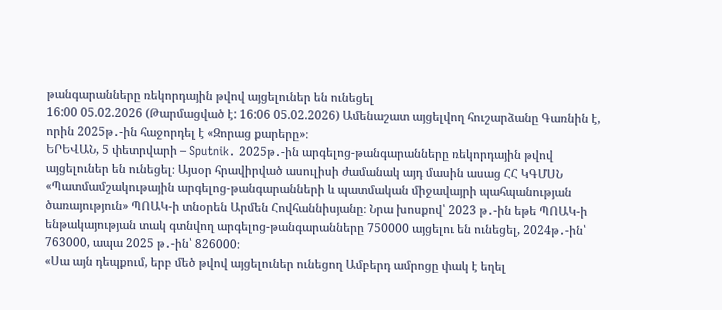թանգարանները ռեկորդային թվով այցելուներ են ունեցել
16:00 05.02.2026 (Թարմացված է: 16:06 05.02.2026) Ամենաշատ այցելվող հուշարձանը Գառնին է, որին 2025թ․-ին հաջորդել է «Զորաց քարերը»։
ԵՐԵՎԱՆ, 5 փետրվարի – Sputnik․ 2025թ․-ին արգելոց-թանգարանները ռեկորդային թվով այցելուներ են ունեցել։ Այսօր հրավիրված ասուլիսի ժամանակ այդ մասին ասաց ՀՀ ԿԳՄՍՆ «Պատմամշակութային արգելոց-թանգարանների և պատմական միջավայրի պահպանության ծառայություն» ՊՈԱԿ-ի տնօրեն Արմեն Հովհաննիսյանը։ Նրա խոսքով՝ 2023 թ․-ին եթե ՊՈԱԿ-ի ենթակայության տակ գտնվող արգելոց-թանգարանները 750000 այցելու են ունեցել, 2024թ․-ին՝ 763000, ապա 2025 թ․-ին՝ 826000։
«Սա այն դեպքում, երբ մեծ թվով այցելուներ ունեցող Ամբերդ ամրոցը փակ է եղել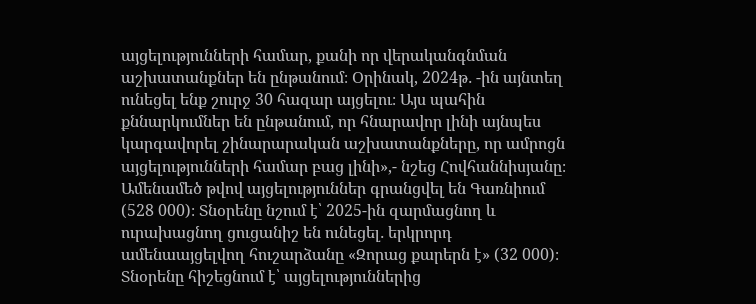այցելությունների համար, քանի որ վերականգնման աշխատանքներ են ընթանում։ Օրինակ, 2024թ․ -ին այնտեղ ունեցել ենք շուրջ 30 հազար այցելու։ Այս պահին քննարկումներ են ընթանում, որ հնարավոր լինի այնպես կարգավորել շինարարական աշխատանքները, որ ամրոցն այցելությունների համար բաց լինի»,- նշեց Հովհաննիսյանը։
Ամենամեծ թվով այցելություններ գրանցվել են Գառնիում (528 000)։ Տնօրենը նշում է՝ 2025-ին զարմացնող և ուրախացնող ցուցանիշ են ունեցել․ երկրորդ ամենաայցելվող հուշարձանը «Զորաց քարերն է» (32 000)։
Տնօրենը հիշեցնում է՝ այցելություններից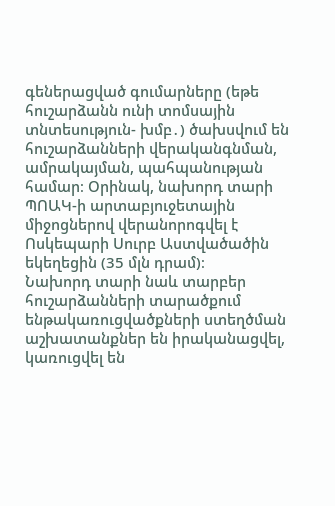գեներացված գումարները (եթե հուշարձանն ունի տոմսային տնտեսություն- խմբ․) ծախսվում են հուշարձանների վերականգնման, ամրակայման, պահպանության համար։ Օրինակ, նախորդ տարի ՊՈԱԿ-ի արտաբյուջետային միջոցներով վերանորոգվել է
Ոսկեպարի Սուրբ Աստվածածին եկեղեցին (35 մլն դրամ)։
Նախորդ տարի նաև տարբեր հուշարձանների տարածքում ենթակառուցվածքների ստեղծման աշխատանքներ են իրականացվել, կառուցվել են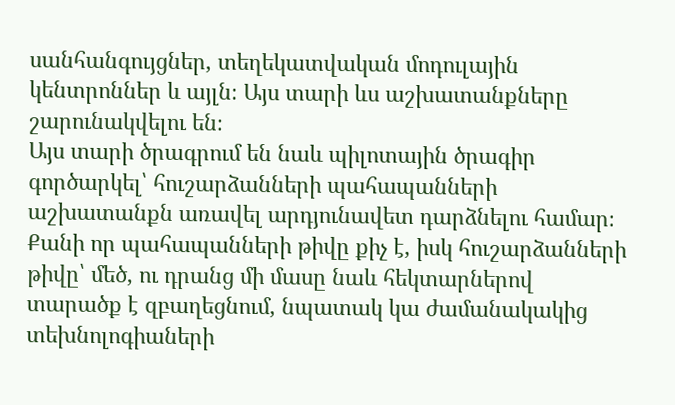սանհանգույցներ, տեղեկատվական մոդուլային կենտրոններ և այլն։ Այս տարի ևս աշխատանքները շարունակվելու են։
Այս տարի ծրագրում են նաև պիլոտային ծրագիր գործարկել՝ հուշարձանների պահապանների աշխատանքն առավել արդյունավետ դարձնելու համար։ Քանի որ պահապանների թիվը քիչ է, իսկ հուշարձանների թիվը՝ մեծ, ու դրանց մի մասը նաև հեկտարներով տարածք է զբաղեցնում, նպատակ կա ժամանակակից տեխնոլոգիաների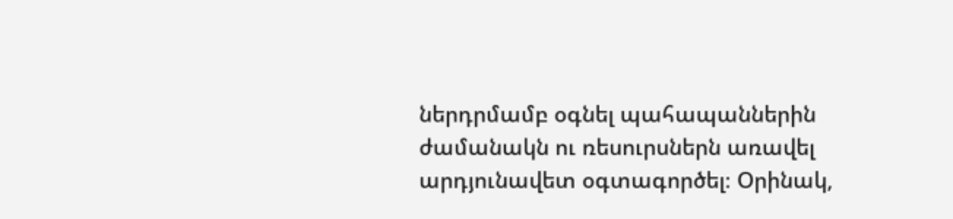ներդրմամբ օգնել պահապաններին ժամանակն ու ռեսուրսներն առավել արդյունավետ օգտագործել։ Օրինակ,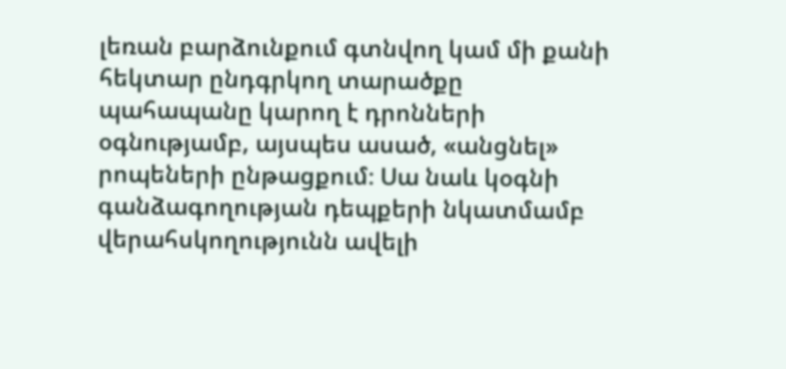լեռան բարձունքում գտնվող կամ մի քանի հեկտար ընդգրկող տարածքը պահապանը կարող է դրոնների օգնությամբ, այսպես ասած, «անցնել» րոպեների ընթացքում։ Սա նաև կօգնի գանձագողության դեպքերի նկատմամբ վերահսկողությունն ավելի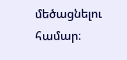մեծացնելու համար։